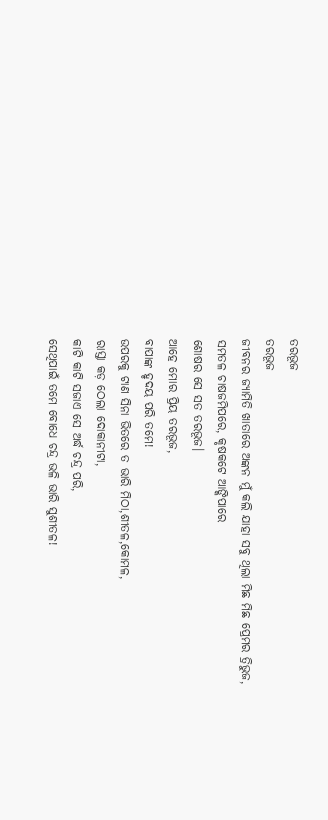ତରଭୂଜ
ତରଭୂଜ
ଜୀବନର ଜ୍ୟାମିତି ଖାତାରେ ଅଙ୍କନ ମୁଁ କଲି ଯାହା ସବୁ ଥିଲା ମିଛ ମିଛ ପ୍ରେମର ତ୍ରିଭୁଜ,
ସମତଳ ଚାଷଜମିପରେ, କୃଷକଟେ ଆଙ୍କିପାରେ
ଶୋଷର ସେ ସତ ତରଭୂଜ।
ଆହେ ମୋର ପ୍ରିୟ ତରଭୂଜ,
ବାପାଙ୍କ ହୃଦୟ ପରି ତମେ!
ଉପରକୁ ଟାଣ ସିନା ଭିତରେ ତ ଭାରି ମିଠା,ଶୀତଳ,କୋମଳ,
ରାସ୍ତା କଡ଼ ଠେଲା ଦୋକାନୀଟା,
କାଟି କାଟି ସଜାଏ ସେ ଅର୍ଦ୍ଧ ଚନ୍ଦ୍ର ପରି,
ସେଥିପାଇଁ ତମେ ବୋଧେ ଚନ୍ଦ୍ର ଭଳି ଭାରି ସୁଶୀତଳ!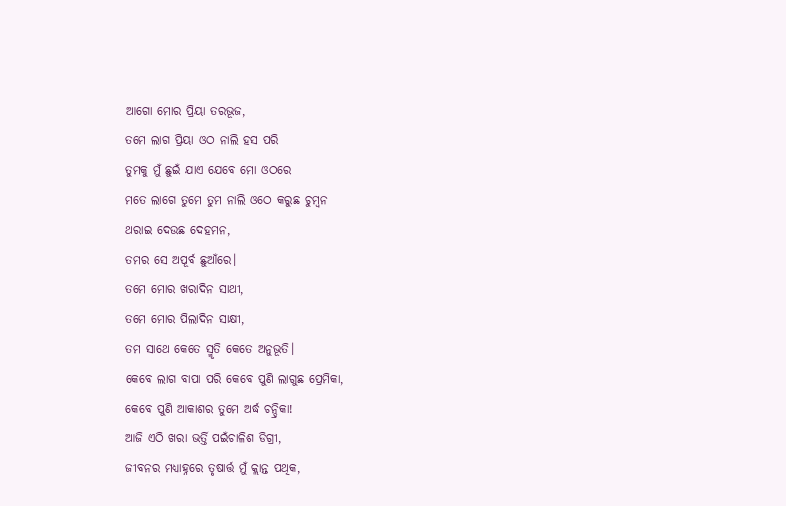ଆଗୋ ମୋର ପ୍ରିୟା ତରଭୂଜ,
ତମେ ଲାଗ ପ୍ରିୟା ଓଠ ନାଲି ହସ ପରି
ତୁମକୁ ମୁଁ ଛୁଇଁ ଯାଏ ଯେବେ ମୋ ଓଠରେ
ମତେ ଲାଗେ ତୁମେ ତୁମ ନାଲି ଓଠେ କରୁଛ ଚୁମ୍ବନ
ଥରାଇ ଦେଉଛ ଦେହମନ,
ତମର ସେ ଅପୂର୍ବ ଛୁଆଁରେ।
ତମେ ମୋର ଖରାଦିନ ସାଥୀ,
ତମେ ମୋର ପିଲାଦିନ ସାକ୍ଷୀ,
ତମ ସାଥେ କେତେ ସ୍ମୃତି କେତେ ଅନୁଭୂତି।
କେବେ ଲାଗ ବାପା ପରି କେବେ ପୁଣି ଲାଗୁଛ ପ୍ରେମିକା,
କେବେ ପୁଣି ଆକାଶର ତୁମେ ଅର୍ଦ୍ଧ ଚନ୍ଦ୍ରିକା!
ଆଜି ଏଠି ଖରା ଭର୍ତ୍ତି ପଇଁଚାଳିଶ ଡିଗ୍ରୀ,
ଜୀବନର ମଧ୍ୟାହ୍ନରେ ତୃଷାର୍ତ୍ତ ମୁଁ କ୍ଲାନ୍ତ ପଥିକ,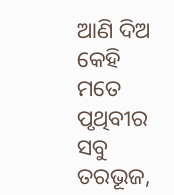ଆଣି ଦିଅ କେହି ମତେ ପୃଥିବୀର ସବୁ ତରଭୂଜ,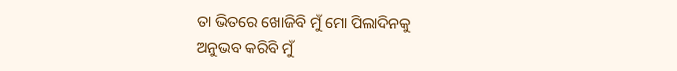ତା ଭିତରେ ଖୋଜିବି ମୁଁ ମୋ ପିଲାଦିନକୁ
ଅନୁଭବ କରିବି ମୁଁ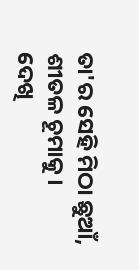ତା'ର ସେହି ମିଠା ଛୁଆଁ, ଶୀତଳ ଚୂମାକୁ।
ଦେଖି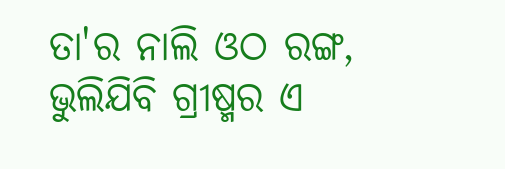ତା'ର ନାଲି ଓଠ ରଙ୍ଗ,
ଭୁଲିଯିବି ଗ୍ରୀଷ୍ମର ଏ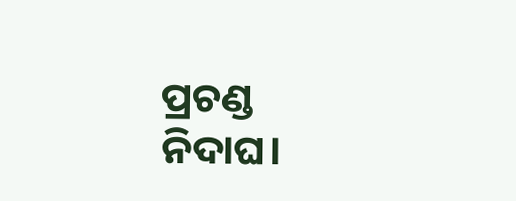ପ୍ରଚଣ୍ଡ ନିଦାଘ।